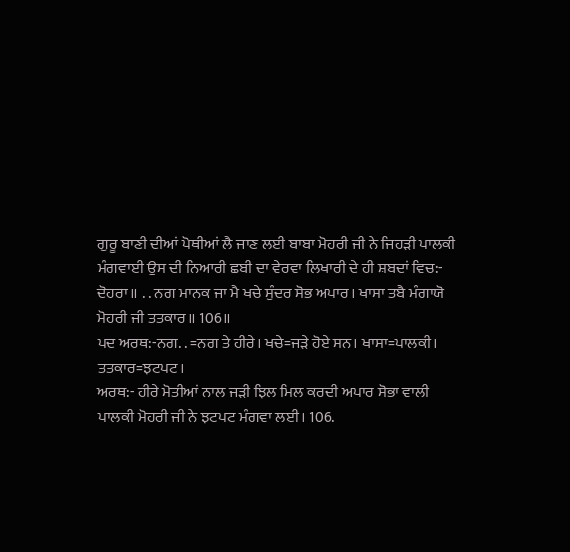ਗੁਰੂ ਬਾਣੀ ਦੀਆਂ ਪੋਥੀਆਂ ਲੈ ਜਾਣ ਲਈ ਬਾਬਾ ਮੋਹਰੀ ਜੀ ਨੇ ਜਿਹੜੀ ਪਾਲਕੀ
ਮੰਗਵਾਈ ਉਸ ਦੀ ਨਿਆਰੀ ਛਬੀ ਦਾ ਵੇਰਵਾ ਲਿਖਾਰੀ ਦੇ ਹੀ ਸ਼ਬਦਾਂ ਵਿਚ:-
ਦੋਹਰਾ॥ . . ਨਗ ਮਾਨਕ ਜਾ ਮੈ ਖਚੇ ਸੁੰਦਰ ਸੋਭ ਅਪਾਰ। ਖਾਸਾ ਤਬੈ ਮੰਗਾਯੋ
ਮੋਹਰੀ ਜੀ ਤਤਕਾਰ॥ 106॥
ਪਦ ਅਰਥ:-ਨਗ. . =ਨਗ ਤੇ ਹੀਰੇ। ਖਚੇ=ਜੜੇ ਹੋਏ ਸਨ। ਖਾਸਾ=ਪਾਲਕੀ।
ਤਤਕਾਰ=ਝਟਪਟ।
ਅਰਥ:- ਹੀਰੇ ਮੋਤੀਆਂ ਨਾਲ ਜੜੀ ਝਿਲ ਮਿਲ ਕਰਦੀ ਅਪਾਰ ਸੋਭਾ ਵਾਲੀ
ਪਾਲਕੀ ਮੋਹਰੀ ਜੀ ਨੇ ਝਟਪਟ ਮੰਗਵਾ ਲਈ। 106.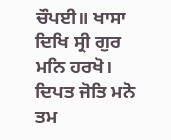ਚੌਪਈ॥ ਖਾਸਾ ਦਿਖਿ ਸ੍ਰੀ ਗੁਰ ਮਨਿ ਹਰਖੋ। ਦਿਪਤ ਜੋਤਿ ਮਨੋ ਤਮ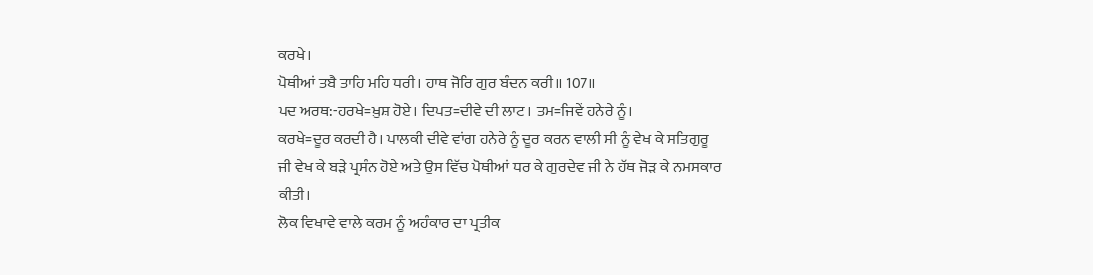ਕਰਖੇ।
ਪੋਥੀਆਂ ਤਬੈ ਤਾਹਿ ਮਹਿ ਧਰੀ। ਹਾਥ ਜੋਰਿ ਗੁਰ ਬੰਦਨ ਕਰੀ॥ 107॥
ਪਦ ਅਰਥ:-ਹਰਖੇ=ਖ਼ੁਸ਼ ਹੋਏ। ਦਿਪਤ=ਦੀਵੇ ਦੀ ਲਾਟ। ਤਮ=ਜਿਵੇਂ ਹਨੇਰੇ ਨੂੰ।
ਕਰਖੇ=ਦੂਰ ਕਰਦੀ ਹੈ। ਪਾਲਕੀ ਦੀਵੇ ਵਾਂਗ ਹਨੇਰੇ ਨੂੰ ਦੂਰ ਕਰਨ ਵਾਲੀ ਸੀ ਨੂੰ ਵੇਖ ਕੇ ਸਤਿਗੁਰੂ
ਜੀ ਵੇਖ ਕੇ ਬੜੇ ਪ੍ਰਸੰਨ ਹੋਏ ਅਤੇ ਉਸ ਵਿੱਚ ਪੋਥੀਆਂ ਧਰ ਕੇ ਗੁਰਦੇਵ ਜੀ ਨੇ ਹੱਥ ਜੋੜ ਕੇ ਨਮਸਕਾਰ
ਕੀਤੀ।
ਲੋਕ ਵਿਖਾਵੇ ਵਾਲੇ ਕਰਮ ਨੂੰ ਅਹੰਕਾਰ ਦਾ ਪ੍ਰਤੀਕ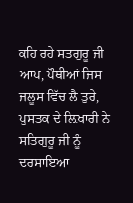ਕਹਿ ਰਹੇ ਸਤਗੁਰੂ ਜੀ
ਆਪ, ਪੌਥੀਆਂ ਜਿਸ ਜਲੂਸ ਵਿੱਚ ਲੈ ਤੁਰੇ, ਪੁਸਤਕ ਦੇ ਲ਼ਿਖਾਰੀ ਨੇ ਸਤਿਗੁਰੂ ਜੀ ਨੂੰ ਦਰਸਾਇਆ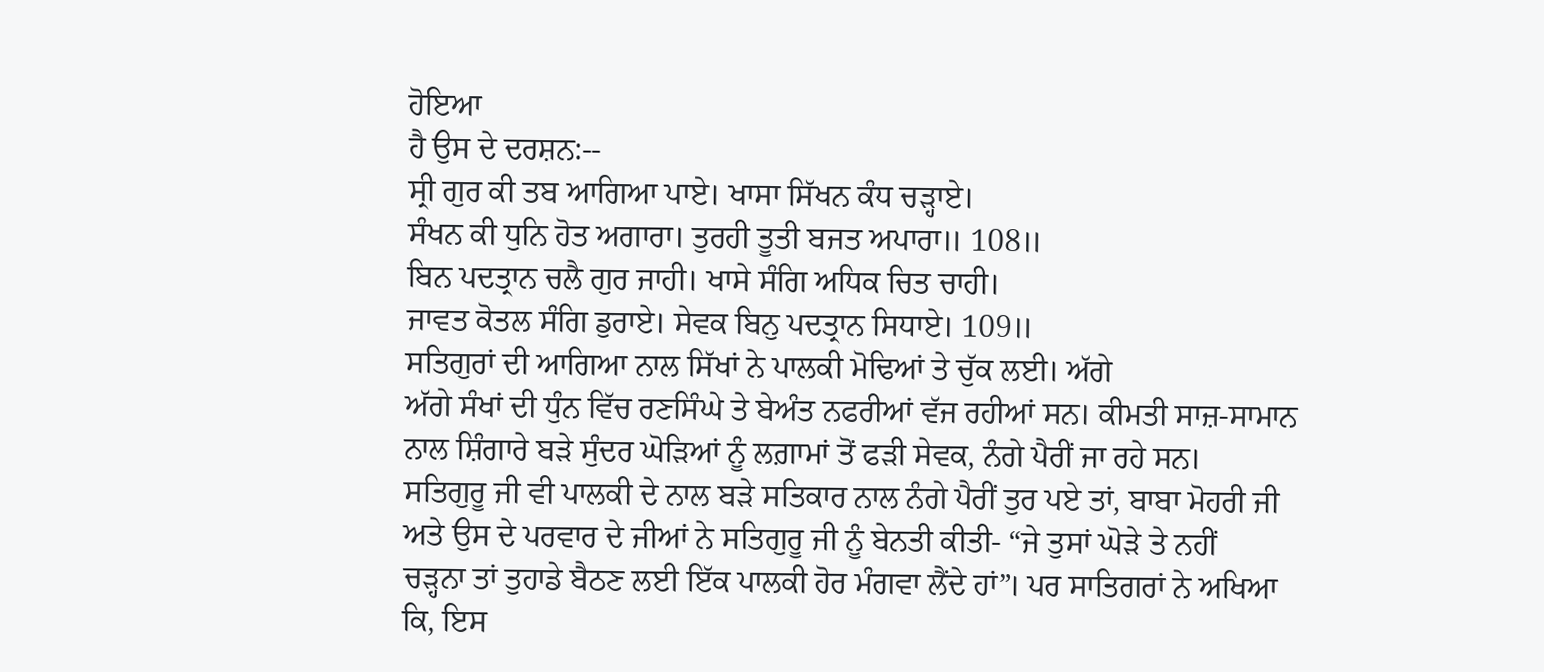ਹੋਇਆ
ਹੈ ਉਸ ਦੇ ਦਰਸ਼ਨ:--
ਸ੍ਰੀ ਗੁਰ ਕੀ ਤਬ ਆਗਿਆ ਪਾਏ। ਖਾਸਾ ਸਿੱਖਨ ਕੰਧ ਚੜ੍ਹਾਏ।
ਸੰਖਨ ਕੀ ਧੁਨਿ ਹੋਤ ਅਗਾਰਾ। ਤੁਰਹੀ ਤੂਤੀ ਬਜਤ ਅਪਾਰਾ॥ 108॥
ਬਿਨ ਪਦਤ੍ਰਾਨ ਚਲੈ ਗੁਰ ਜਾਹੀ। ਖਾਸੇ ਸੰਗਿ ਅਧਿਕ ਚਿਤ ਚਾਹੀ।
ਜਾਵਤ ਕੋਤਲ ਸੰਗਿ ਡੁਰਾਏ। ਸੇਵਕ ਬਿਨੁ ਪਦਤ੍ਰਾਨ ਸਿਧਾਏ। 109॥
ਸਤਿਗੁਰਾਂ ਦੀ ਆਗਿਆ ਨਾਲ ਸਿੱਖਾਂ ਨੇ ਪਾਲਕੀ ਮੋਢਿਆਂ ਤੇ ਚੁੱਕ ਲਈ। ਅੱਗੇ
ਅੱਗੇ ਸੰਖਾਂ ਦੀ ਧੁੰਨ ਵਿੱਚ ਰਣਸਿੰਘੇ ਤੇ ਬੇਅੰਤ ਨਫਰੀਆਂ ਵੱਜ ਰਹੀਆਂ ਸਨ। ਕੀਮਤੀ ਸਾਜ਼-ਸਾਮਾਨ
ਨਾਲ ਸ਼ਿੰਗਾਰੇ ਬੜੇ ਸੁੰਦਰ ਘੋੜਿਆਂ ਨੂੰ ਲਗ਼ਾਮਾਂ ਤੋਂ ਫੜੀ ਸੇਵਕ, ਨੰਗੇ ਪੈਰੀਂ ਜਾ ਰਹੇ ਸਨ।
ਸਤਿਗੁਰੂ ਜੀ ਵੀ ਪਾਲਕੀ ਦੇ ਨਾਲ ਬੜੇ ਸਤਿਕਾਰ ਨਾਲ ਨੰਗੇ ਪੈਰੀਂ ਤੁਰ ਪਏ ਤਾਂ, ਬਾਬਾ ਮੋਹਰੀ ਜੀ
ਅਤੇ ਉਸ ਦੇ ਪਰਵਾਰ ਦੇ ਜੀਆਂ ਨੇ ਸਤਿਗੁਰੂ ਜੀ ਨੂੰ ਬੇਨਤੀ ਕੀਤੀ- “ਜੇ ਤੁਸਾਂ ਘੋੜੇ ਤੇ ਨਹੀਂ
ਚੜ੍ਹਨਾ ਤਾਂ ਤੁਹਾਡੇ ਬੈਠਣ ਲਈ ਇੱਕ ਪਾਲਕੀ ਹੋਰ ਮੰਗਵਾ ਲੈਂਦੇ ਹਾਂ”। ਪਰ ਸਾਤਿਗਰਾਂ ਨੇ ਅਖਿਆ
ਕਿ, ਇਸ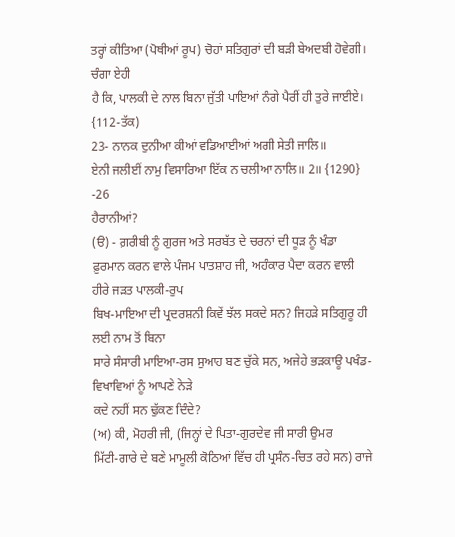ਤਰ੍ਹਾਂ ਕੀਤਿਆ (ਪੋਥੀਆਂ ਰੂਪ) ਚੋਹਾਂ ਸਤਿਗੁਰਾਂ ਦੀ ਬੜੀ ਬੇਅਦਬੀ ਹੋਵੇਗੀ। ਚੰਗਾ ਏਹੀ
ਹੈ ਕਿ, ਪਾਲਕੀ ਦੇ ਨਾਲ ਬਿਨਾ ਜੁੱਤੀ ਪਾਇਆਂ ਨੰਗੇ ਪੈਰੀਂ ਹੀ ਤੁਰੇ ਜਾਈਏ। {112-ਤੱਕ)
23- ਨਾਨਕ ਦੁਨੀਆ ਕੀਆਂ ਵਡਿਆਈਆਂ ਅਗੀ ਸੇਤੀ ਜਾਲਿ॥
ਏਨੀ ਜਲੀਈਂ ਨਾਮੁ ਵਿਸਾਰਿਆ ਇੱਕ ਨ ਚਲੀਆ ਨਾਲਿ॥ 2॥ {1290} -26
ਹੈਰਾਨੀਆਂ?
(ੳ) - ਗ਼ਰੀਬੀ ਨੂੰ ਗੁਰਜ ਅਤੇ ਸਰਬੱਤ ਦੇ ਚਰਨਾਂ ਦੀ ਧੂੜ ਨੂੰ ਖੰਡਾ
ਫ਼ੁਰਮਾਨ ਕਰਨ ਵਾਲੇ ਪੰਜਮ ਪਾਤਸ਼ਾਹ ਜੀ, ਅਹੰਕਾਰ ਪੈਦਾ ਕਰਨ ਵਾਲੀ ਹੀਰੇ ਜੜਤ ਪਾਲਕੀ-ਰੁਪ
ਬਿਖ-ਮਾਇਆ ਦੀ ਪ੍ਰਦਰਸ਼ਨੀ ਕਿਵੇਂ ਝੱਲ ਸਕਦੇ ਸਨ? ਜਿਹੜੇ ਸਤਿਗੁਰੂ ਹੀ ਲਈ ਨਾਮ ਤੋਂ ਬਿਨਾ
ਸਾਰੇ ਸੰਸਾਰੀ ਮਾਇਆ-ਰਸ ਸੁਆਹ ਬਣ ਚੁੱਕੇ ਸਨ, ਅਜੇਹੇ ਭੜਕਾਊ ਪਖੰਡ- ਵਿਖਾਵਿਆਂ ਨੂੰ ਆਪਣੇ ਨੇੜੇ
ਕਦੇ ਨਹੀਂ ਸਨ ਢੁੱਕਣ ਦਿੰਦੇ?
(ਅ) ਕੀ, ਮੋਹਰੀ ਜੀ, (ਜਿਨ੍ਹਾਂ ਦੇ ਪਿਤਾ-ਗੁਰਦੇਵ ਜੀ ਸਾਰੀ ਉਮਰ
ਮਿੱਟੀ-ਗਾਰੇ ਦੇ ਬਣੇ ਮਾਮੂਲੀ ਕੋਠਿਆਂ ਵਿੱਚ ਹੀ ਪ੍ਰਸੰਨ-ਚਿਤ ਰਹੇ ਸਨ) ਰਾਜੇ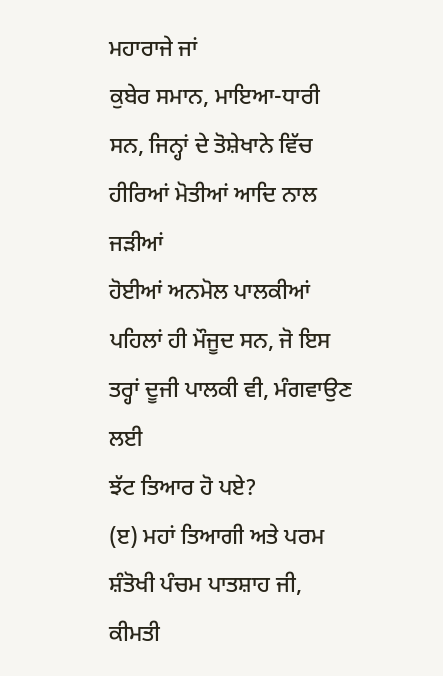ਮਹਾਰਾਜੇ ਜਾਂ
ਕੁਬੇਰ ਸਮਾਨ, ਮਾਇਆ-ਧਾਰੀ ਸਨ, ਜਿਨ੍ਹਾਂ ਦੇ ਤੋਸ਼ੇਖਾਨੇ ਵਿੱਚ ਹੀਰਿਆਂ ਮੋਤੀਆਂ ਆਦਿ ਨਾਲ ਜੜੀਆਂ
ਹੋਈਆਂ ਅਨਮੋਲ ਪਾਲਕੀਆਂ ਪਹਿਲਾਂ ਹੀ ਮੌਜੂਦ ਸਨ, ਜੋ ਇਸ ਤਰ੍ਹਾਂ ਦੂਜੀ ਪਾਲਕੀ ਵੀ, ਮੰਗਵਾਉਣ ਲਈ
ਝੱਟ ਤਿਆਰ ਹੋ ਪਏ?
(ੲ) ਮਹਾਂ ਤਿਆਗੀ ਅਤੇ ਪਰਮ ਸ਼ੰਤੋਖੀ ਪੰਚਮ ਪਾਤਸ਼ਾਹ ਜੀ, ਕੀਮਤੀ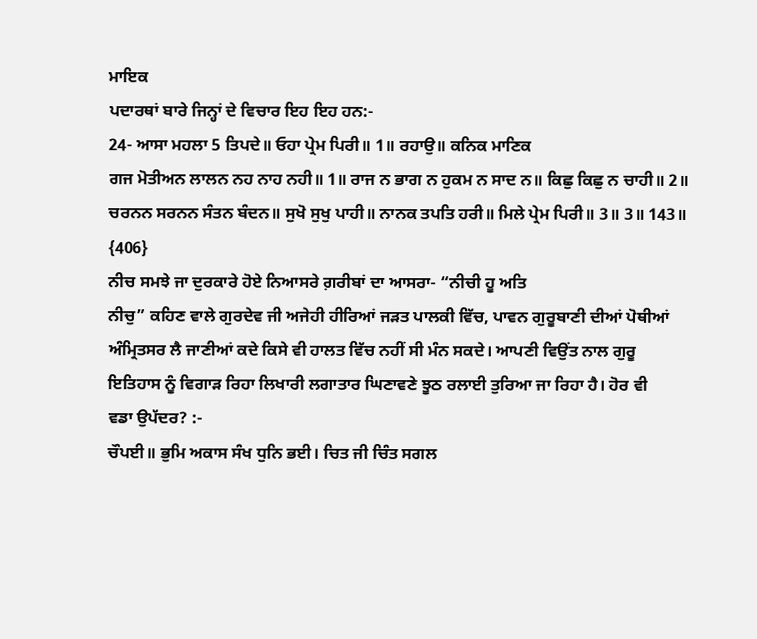ਮਾਇਕ
ਪਦਾਰਥਾਂ ਬਾਰੇ ਜਿਨ੍ਹਾਂ ਦੇ ਵਿਚਾਰ ਇਹ ਇਹ ਹਨ:-
24- ਆਸਾ ਮਹਲਾ 5 ਤਿਪਦੇ॥ ਓਹਾ ਪ੍ਰੇਮ ਪਿਰੀ॥ 1॥ ਰਹਾਉ॥ ਕਨਿਕ ਮਾਣਿਕ
ਗਜ ਮੋਤੀਅਨ ਲਾਲਨ ਨਹ ਨਾਹ ਨਹੀ॥ 1॥ ਰਾਜ ਨ ਭਾਗ ਨ ਹੁਕਮ ਨ ਸਾਦ ਨ॥ ਕਿਛੁ ਕਿਛੁ ਨ ਚਾਹੀ॥ 2॥
ਚਰਨਨ ਸਰਨਨ ਸੰਤਨ ਬੰਦਨ॥ ਸੁਖੋ ਸੁਖੁ ਪਾਹੀ॥ ਨਾਨਕ ਤਪਤਿ ਹਰੀ॥ ਮਿਲੇ ਪ੍ਰੇਮ ਪਿਰੀ॥ 3॥ 3॥ 143॥
{406}
ਨੀਚ ਸਮਝੇ ਜਾ ਦੁਰਕਾਰੇ ਹੋਏ ਨਿਆਸਰੇ ਗ਼ਰੀਬਾਂ ਦਾ ਆਸਰਾ- “ਨੀਚੀ ਹੂ ਅਤਿ
ਨੀਚੁ” ਕਹਿਣ ਵਾਲੇ ਗੁਰਦੇਵ ਜੀ ਅਜੇਹੀ ਹੀਰਿਆਂ ਜੜਤ ਪਾਲਕੀ ਵਿੱਚ, ਪਾਵਨ ਗੁਰੂਬਾਣੀ ਦੀਆਂ ਪੋਥੀਆਂ
ਅੰਮ੍ਰਿਤਸਰ ਲੈ ਜਾਣੀਆਂ ਕਦੇ ਕਿਸੇ ਵੀ ਹਾਲਤ ਵਿੱਚ ਨਹੀਂ ਸੀ ਮੰਨ ਸਕਦੇ। ਆਪਣੀ ਵਿਉਂਤ ਨਾਲ ਗੁਰੂ
ਇਤਿਹਾਸ ਨੂੰ ਵਿਗਾੜ ਰਿਹਾ ਲਿਖਾਰੀ ਲਗਾਤਾਰ ਘਿਣਾਵਣੇ ਝੂਠ ਰਲਾਈ ਤੁਰਿਆ ਜਾ ਰਿਹਾ ਹੈ। ਹੋਰ ਵੀ
ਵਡਾ ਉਪੱਦਰ? :-
ਚੌਪਈ॥ ਭੁਮਿ ਅਕਾਸ ਸੰਖ ਧੁਨਿ ਭਈ। ਚਿਤ ਜੀ ਚਿੰਤ ਸਗਲ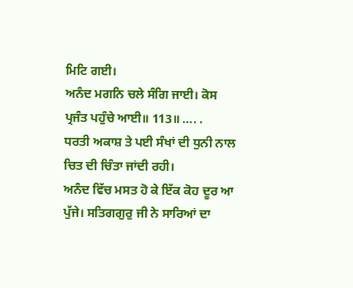ਮਿਟਿ ਗਈ।
ਅਨੰਦ ਮਗਨਿ ਚਲੇ ਸੰਗਿ ਜਾਈ। ਕੋਸ ਪ੍ਰਜੰਤ ਪਹੁੰਚੇ ਆਈ॥ 113॥ …. .
ਧਰਤੀ ਅਕਾਸ਼ ਤੇ ਪਈ ਸੰਖਾਂ ਦੀ ਧੁਨੀ ਨਾਲ ਚਿਤ ਦੀ ਚਿੰਤਾ ਜਾਂਦੀ ਰਹੀ।
ਅਨੰਦ ਵਿੱਚ ਮਸਤ ਹੋ ਕੇ ਇੱਕ ਕੋਹ ਦੂਰ ਆ ਪੁੱਜੇ। ਸਤਿਗਗੁਰੁ ਜੀ ਨੇ ਸਾਰਿਆਂ ਦਾ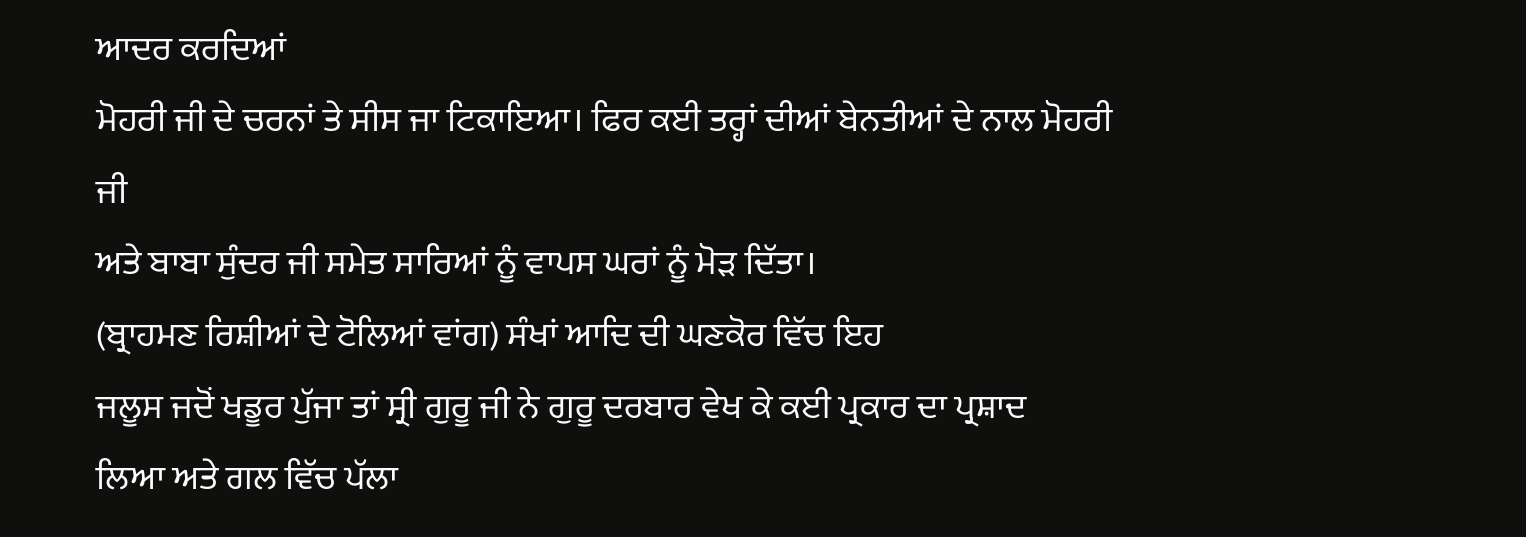ਆਦਰ ਕਰਦਿਆਂ
ਮੋਹਰੀ ਜੀ ਦੇ ਚਰਨਾਂ ਤੇ ਸੀਸ ਜਾ ਟਿਕਾਇਆ। ਫਿਰ ਕਈ ਤਰ੍ਹਾਂ ਦੀਆਂ ਬੇਨਤੀਆਂ ਦੇ ਨਾਲ ਮੋਹਰੀ ਜੀ
ਅਤੇ ਬਾਬਾ ਸੁੰਦਰ ਜੀ ਸਮੇਤ ਸਾਰਿਆਂ ਨੂੰ ਵਾਪਸ ਘਰਾਂ ਨੂੰ ਮੋੜ ਦਿੱਤਾ।
(ਬ੍ਰਾਹਮਣ ਰਿਸ਼ੀਆਂ ਦੇ ਟੋਲਿਆਂ ਵਾਂਗ) ਸੰਖਾਂ ਆਦਿ ਦੀ ਘਣਕੋਰ ਵਿੱਚ ਇਹ
ਜਲੂਸ ਜਦੋਂ ਖਡੂਰ ਪੁੱਜਾ ਤਾਂ ਸ੍ਰੀ ਗੁਰੂ ਜੀ ਨੇ ਗੁਰੂ ਦਰਬਾਰ ਵੇਖ ਕੇ ਕਈ ਪ੍ਰਕਾਰ ਦਾ ਪ੍ਰਸ਼ਾਦ
ਲਿਆ ਅਤੇ ਗਲ ਵਿੱਚ ਪੱਲਾ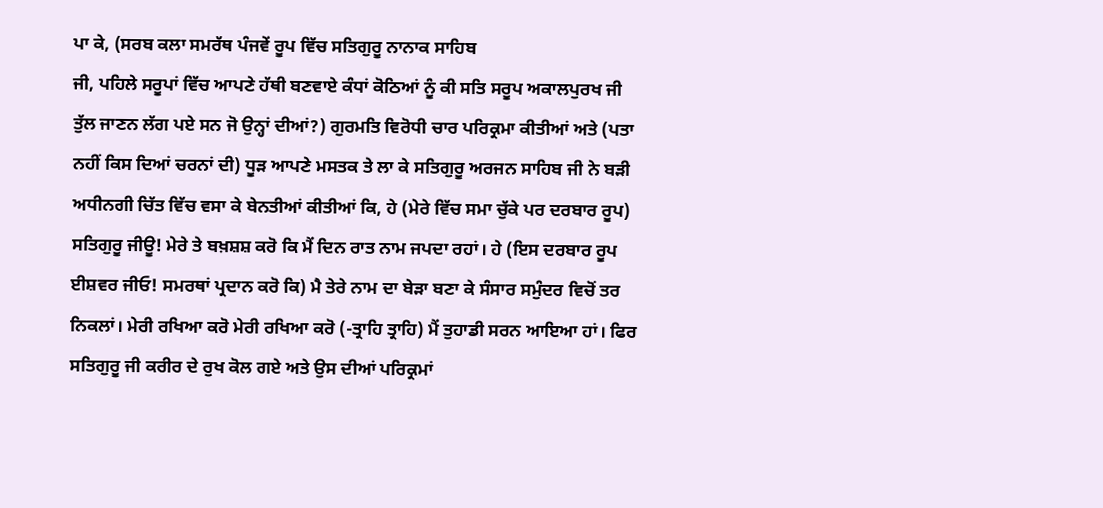ਪਾ ਕੇ, (ਸਰਬ ਕਲਾ ਸਮਰੱਥ ਪੰਜਵੇਂ ਰੂਪ ਵਿੱਚ ਸਤਿਗੁਰੂ ਨਾਨਾਕ ਸਾਹਿਬ
ਜੀ, ਪਹਿਲੇ ਸਰੂਪਾਂ ਵਿੱਚ ਆਪਣੇ ਹੱਥੀ ਬਣਵਾਏ ਕੰਧਾਂ ਕੋਠਿਆਂ ਨੂੰ ਕੀ ਸਤਿ ਸਰੂਪ ਅਕਾਲਪੁਰਖ ਜੀ
ਤੁੱਲ ਜਾਣਨ ਲੱਗ ਪਏ ਸਨ ਜੋ ਉਨ੍ਹਾਂ ਦੀਆਂ?) ਗੁਰਮਤਿ ਵਿਰੋਧੀ ਚਾਰ ਪਰਿਕ੍ਰਮਾ ਕੀਤੀਆਂ ਅਤੇ (ਪਤਾ
ਨਹੀਂ ਕਿਸ ਦਿਆਂ ਚਰਨਾਂ ਦੀ) ਧੂੜ ਆਪਣੇ ਮਸਤਕ ਤੇ ਲਾ ਕੇ ਸਤਿਗੁਰੂ ਅਰਜਨ ਸਾਹਿਬ ਜੀ ਨੇ ਬੜੀ
ਅਧੀਨਗੀ ਚਿੱਤ ਵਿੱਚ ਵਸਾ ਕੇ ਬੇਨਤੀਆਂ ਕੀਤੀਆਂ ਕਿ, ਹੇ (ਮੇਰੇ ਵਿੱਚ ਸਮਾ ਚੁੱਕੇ ਪਰ ਦਰਬਾਰ ਰੂਪ)
ਸਤਿਗੁਰੂ ਜੀਊ! ਮੇਰੇ ਤੇ ਬਖ਼ਸ਼ਸ਼ ਕਰੋ ਕਿ ਮੈਂ ਦਿਨ ਰਾਤ ਨਾਮ ਜਪਦਾ ਰਹਾਂ। ਹੇ (ਇਸ ਦਰਬਾਰ ਰੂਪ
ਈਸ਼ਵਰ ਜੀਓ! ਸਮਰਥਾਂ ਪ੍ਰਦਾਨ ਕਰੋ ਕਿ) ਮੈ ਤੇਰੇ ਨਾਮ ਦਾ ਬੇੜਾ ਬਣਾ ਕੇ ਸੰਸਾਰ ਸਮੁੰਦਰ ਵਿਚੋਂ ਤਰ
ਨਿਕਲਾਂ। ਮੇਰੀ ਰਖਿਆ ਕਰੋ ਮੇਰੀ ਰਖਿਆ ਕਰੋ (-ਤ੍ਰਾਹਿ ਤ੍ਰਾਹਿ) ਮੈਂ ਤੁਹਾਡੀ ਸਰਨ ਆਇਆ ਹਾਂ। ਫਿਰ
ਸਤਿਗੁਰੂ ਜੀ ਕਰੀਰ ਦੇ ਰੁਖ ਕੋਲ ਗਏ ਅਤੇ ਉਸ ਦੀਆਂ ਪਰਿਕ੍ਰਮਾਂ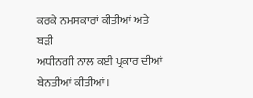ਕਰਕੇ ਨਮਸਕਾਰਾਂ ਕੀਤੀਆਂ ਅਤੇ ਬੜੀ
ਅਧੀਨਗੀ ਨਾਲ ਕਈ ਪ੍ਰਕਾਰ ਦੀਆਂ ਬੇਨਤੀਆਂ ਕੀਤੀਆਂ।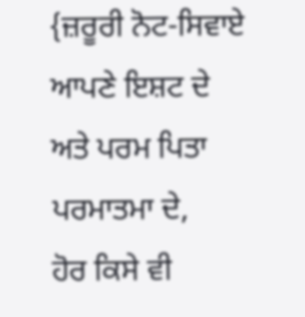{ਜ਼ਰੂਰੀ ਨੋਟ-ਸਿਵਾਏ ਆਪਣੇ ਇਸ਼ਟ ਦੇ ਅਤੇ ਪਰਮ ਪਿਤਾ ਪਰਮਾਤਮਾ ਦੇ,
ਹੋਰ ਕਿਸੇ ਵੀ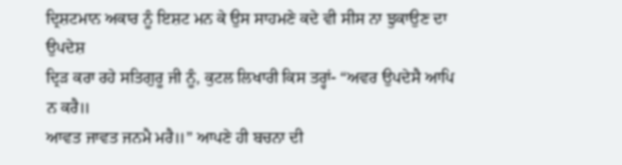ਦ੍ਰਿਸ਼ਟਮਾਨ ਅਕਾਰ ਨੂੰ ਇਸ਼ਟ ਮਨ ਕੇ ਉਸ ਸਾਹਮਣੇ ਕਦੇ ਵੀ ਸੀਸ ਨਾ ਝੁਕਾਉਣ ਦਾ ਉਪਦੇਸ਼
ਦ੍ਰਿੜ ਕਰਾ ਰਹੇ ਸਤਿਗੁਰੂ ਜੀ ਨੂੰ, ਕੁਟਲ ਲਿਖਾਰੀ ਕਿਸ ਤਰ੍ਹਾਂ- “ਅਵਰ ਉਪਦੇਸੈ ਆਪਿ ਨ ਕਰੈ॥
ਆਵਤ ਜਾਵਤ ਜਨਮੈ ਮਰੈ॥” ਆਪਣੇ ਹੀ ਬਚਨਾ ਦੀ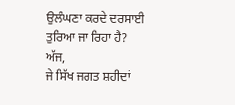ਉਲੰਘਣਾ ਕਰਦੇ ਦਰਸਾਈ ਤੁਰਿਆ ਜਾ ਰਿਹਾ ਹੈ? ਅੱਜ,
ਜੇ ਸਿੱਖ ਜਗਤ ਸ਼ਹੀਦਾਂ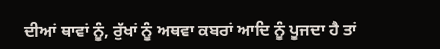ਦੀਆਂ ਥਾਵਾਂ ਨੂੰ, ਰੁੱਖਾਂ ਨੂੰ ਅਥਵਾ ਕਬਰਾਂ ਆਦਿ ਨੂੰ ਪੂਜਦਾ ਹੈ ਤਾਂ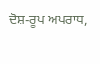ਦੋਸ਼-ਰੂਪ ਅਪਰਾਧ,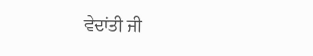ਵੇਦਾਂਤੀ ਜੀ